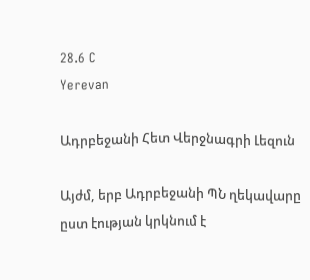28.6 C
Yerevan

Ադրբեջանի Հետ Վերջնագրի Լեզուն

Այժմ, երբ Ադրբեջանի ՊՆ ղեկավարը ըստ էության կրկնում է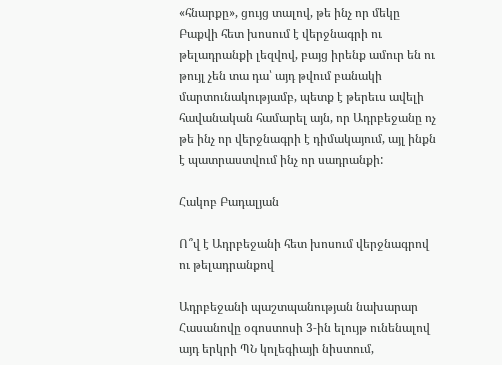«հնարքը», ցույց տալով, թե ինչ որ մեկը Բաքվի հետ խոսում է վերջնագրի ու թելադրանքի լեզվով, բայց իրենք ամուր են ու թույլ չեն տա դա՝ այդ թվում բանակի մարտունակությամբ, պետք է թերեւս ավելի հավանական համարել այն, որ Ադրբեջանը ոչ թե ինչ որ վերջնագրի է դիմակայում, այլ ինքն է պատրաստվում ինչ որ սադրանքի:

Հակոբ Բադալյան

Ո՞վ է Ադրբեջանի հետ խոսում վերջնագրով ու թելադրանքով

Ադրբեջանի պաշտպանության նախարար Հասանովը օգոստոսի 3‑ին ելույթ ունենալով այդ երկրի ՊՆ կոլեգիայի նիստում,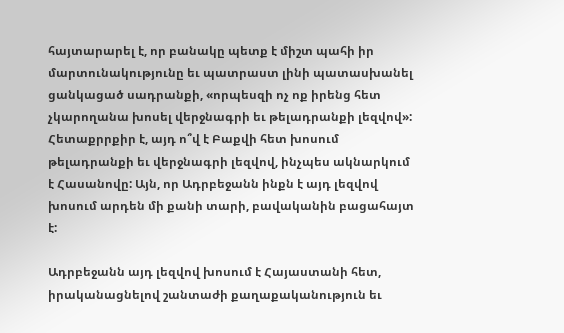հայտարարել է, որ բանակը պետք է միշտ պահի իր մարտունակությունը եւ պատրաստ լինի պատասխանել ցանկացած սադրանքի, «որպեսզի ոչ ոք իրենց հետ չկարողանա խոսել վերջնագրի եւ թելադրանքի լեզվով»: Հետաքրրքիր է, այդ ո՞վ է Բաքվի հետ խոսում թելադրանքի եւ վերջնագրի լեզվով, ինչպես ակնարկում է Հասանովը: Այն, որ Ադրբեջանն ինքն է այդ լեզվով խոսում արդեն մի քանի տարի, բավականին բացահայտ է:

Ադրբեջանն այդ լեզվով խոսում է Հայաստանի հետ, իրականացնելով շանտաժի քաղաքականություն եւ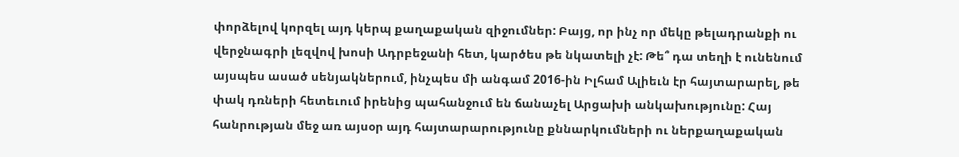փորձելով կորզել այդ կերպ քաղաքական զիջումներ: Բայց, որ ինչ որ մեկը թելադրանքի ու վերջնագրի լեզվով խոսի Ադրբեջանի հետ, կարծես թե նկատելի չէ: Թե՞ դա տեղի է ունենում այսպես ասած սենյակներում, ինչպես մի անգամ 2016-ին Իլհամ Ալիեւն էր հայտարարել, թե փակ դռների հետեւում իրենից պահանջում են ճանաչել Արցախի անկախությունը: Հայ հանրության մեջ առ այսօր այդ հայտարարությունը քննարկումների ու ներքաղաքական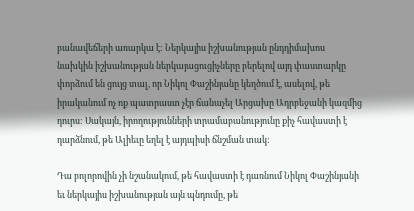բանավեճերի առարկա է: Ներկայիս իշխանության ընդդիմախոս նախկին իշխանության ներկայացուցիչները բերելով այդ փաստարկը փորձում են ցույց տալ, որ Նիկոլ Փաշինյանը կեղծում է, ասելով, թե իրականում ոչ ոք պատրաստ չէր ճանաչել Արցախը Ադրբեջանի կազմից դուրս: Սակայն, իրողությունների տրամաբանությունը քիչ հավաստի է դարձնում, թե Ալիեւը եղել է այդպիսի ճնշման տակ:

Դա բոլորովին չի նշանակում, թե հավաստի է դառնում Նիկոլ Փաշինյանի եւ ներկայիս իշխանության այն պնդումը, թե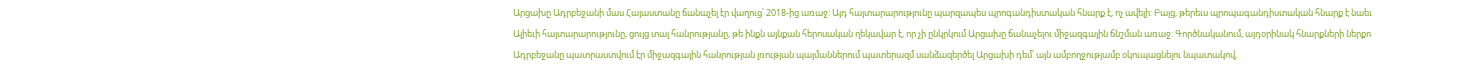Արցախը Ադրբեջանի մաս Հայաստանը ճանաչել էր վաղուց՝ 2018-ից առաջ: Այդ հայտարարությունը պարզապես պրոգանդիստական հնարք է, ոչ ավելի: Բայց, թերեւս պրոպագանդիստական հնարք է նաեւ Ալիեւի հայտարարությունը, ցույց տալ հանրությանը, թե ինքն այնքան հերոսական ղեկավար է, որ չի ընկրկում Արցախը ճանաչելու միջազգային ճնշման առաջ: Գործնականում, այդօրինակ հնարքների ներքո Ադրբեջանը պատրաստվում էր միջազգային հանրության լռության պայմաններում պատերազմ սանձազերծել Արցախի դեմ՝ այն ամբողջությամբ օկուպացնելու նպատակով,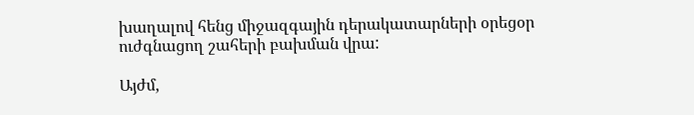խաղալով հենց միջազգային դերակատարների օրեցօր ուժգնացող շահերի բախման վրա:

Այժմ,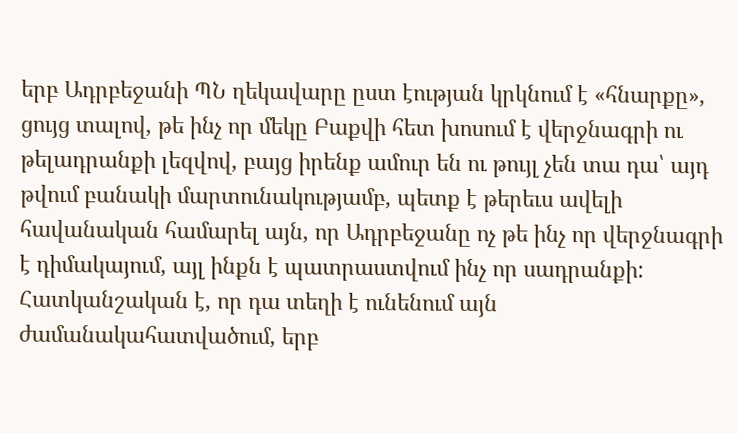երբ Ադրբեջանի ՊՆ ղեկավարը ըստ էության կրկնում է «հնարքը», ցույց տալով, թե ինչ որ մեկը Բաքվի հետ խոսում է վերջնագրի ու թելադրանքի լեզվով, բայց իրենք ամուր են ու թույլ չեն տա դա՝ այդ թվում բանակի մարտունակությամբ, պետք է թերեւս ավելի հավանական համարել այն, որ Ադրբեջանը ոչ թե ինչ որ վերջնագրի է դիմակայում, այլ ինքն է պատրաստվում ինչ որ սադրանքի: Հատկանշական է, որ դա տեղի է ունենում այն ժամանակահատվածում, երբ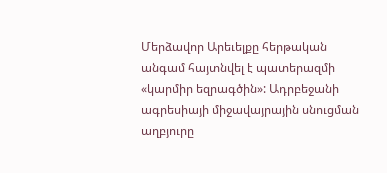Մերձավոր Արեւելքը հերթական անգամ հայտնվել է պատերազմի «կարմիր եզրագծին»: Ադրբեջանի ագրեսիայի միջավայրային սնուցման աղբյուրը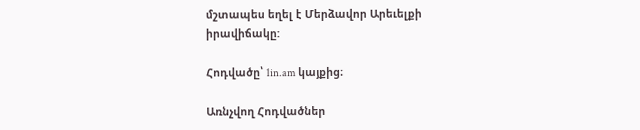մշտապես եղել է Մերձավոր Արեւելքի իրավիճակը:

Հոդվածը՝ 1in.am կայքից։

Առնչվող Հոդվածներ